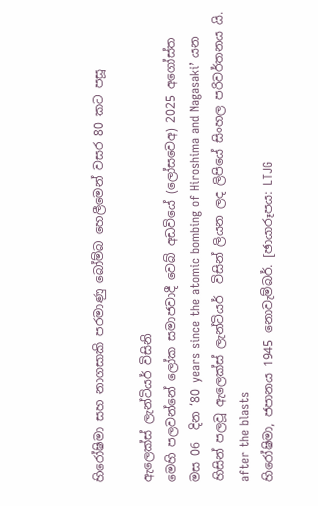හිරෝෂිමා සහ නාගසාකි පරමාණු බෝම්බ හෙලීමෙන් වසර 80 කට පසූ

ඇලෙක්ස් ලැන්ටියර් විසිනි
මෙහි පලවන්නේ ලෝක සමාජවාදී වෙබ් අඩවියේ (ලෝසවෙඅ) 2025 අගෝස්ත මස 06  දින ‘80 years since the atomic bombing of Hiroshima and Nagasaki’ යන හිසින් පලවූ ඇලෙක්ස් ලැන්ටියර්  විසින් ලියන ලද ලිපියේ සිංහල පරිවර්තනය යි.
after the blasts
හිරෝෂිමා, ජපානය 1945 නොවැම්බර්. [ඡායාරූපය: LTJG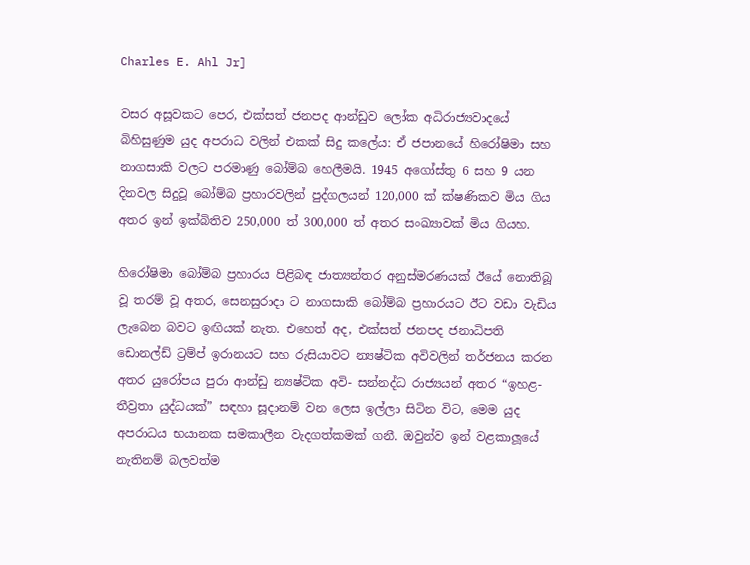Charles E. Ahl Jr]

වසර අසූවකට පෙර, එක්සත් ජනපද ආන්ඩුව ලෝක අධිරාජ්‍යවාදයේ බිහිසුණුම යුද අපරාධ වලින් එකක් සිදු කලේය: ඒ ජපානයේ හිරෝෂිමා සහ නාගසාකි වලට පරමාණු බෝම්බ හෙලීමයි. 1945 අගෝස්තු 6 සහ 9 යන දිනවල සිදුවූ බෝම්බ ප්‍රහාරවලින් පුද්ගලයන් 120,000 ක් ක්ෂණිකව මිය ගිය අතර ඉන් ඉක්බිතිව 250,000 ත් 300,000 ත් අතර සංඛ්‍යාවක් මිය ගියහ.

හිරෝෂිමා බෝම්බ ප්‍රහාරය පිළිබඳ ජාත්‍යන්තර අනුස්මරණයක් ඊයේ නොතිබූ වූ තරම් වූ අතර, සෙනසුරාදා ට නාගසාකි බෝම්බ ප්‍රහාරයට ඊට වඩා වැඩිය ලැබෙන බවට ඉඟියක් නැත. එහෙත් අද, එක්සත් ජනපද ජනාධිපති ඩොනල්ඩ් ට්‍රම්ප් ඉරානයට සහ රුසියාවට න්‍යෂ්ටික අවිවලින් තර්ජනය කරන අතර යුරෝපය පුරා ආන්ඩු න්‍යෂ්ටික අවි- සන්නද්ධ රාජ්‍යයන් අතර “ඉහළ-තීව්‍රතා යුද්ධයක්” සඳහා සූදානම් වන ලෙස ඉල්ලා සිටින විට, මෙම යුද අපරාධය භයානක සමකාලීන වැදගත්කමක් ගනී. ඔවුන්ව ඉන් වළකාලූයේ නැතිනම් බලවත්ම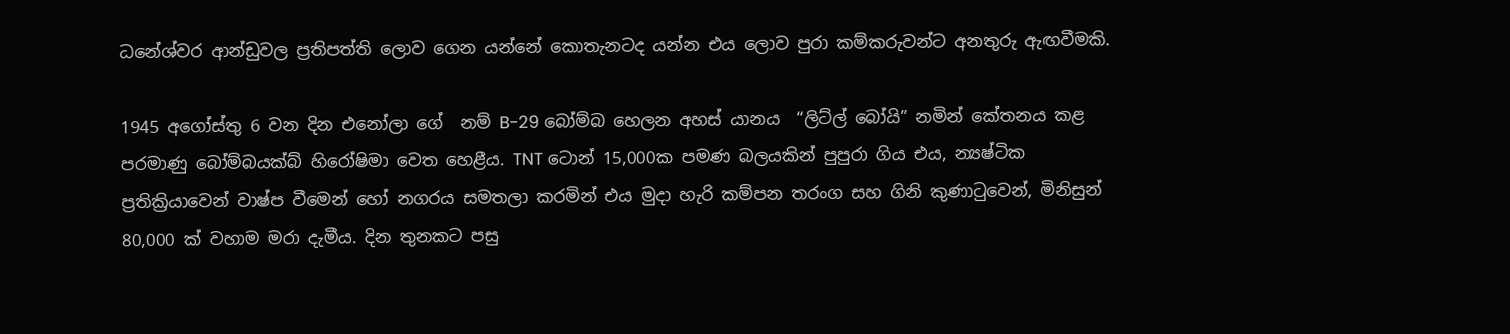ධනේශ්වර ආන්ඩුවල ප්‍රතිපත්ති ලොව ගෙන යන්නේ කොතැනටද යන්න එය ලොව පුරා කම්කරුවන්ට අනතුරු ඇඟවීමකි.

1945 අගෝස්තු 6 වන දින එනෝලා ගේ  නම් B-29 බෝම්බ හෙලන අහස් යානය  “ලිට්ල් බෝයි” නමින් කේතනය කළ පරමාණු බෝම්බයක්බ් හිරෝෂිමා වෙත හෙළීය. TNT ටොන් 15,000ක පමණ බලයකින් පුපුරා ගිය එය, න්‍යෂ්ටික ප්‍රතික්‍රියාවෙන් වාෂ්ප වීමෙන් හෝ නගරය සමතලා කරමින් එය මුදා හැරි කම්පන තරංග සහ ගිනි කුණාටුවෙන්, මිනිසුන් 80,000 ක් වහාම මරා දැමීය. දින තුනකට පසු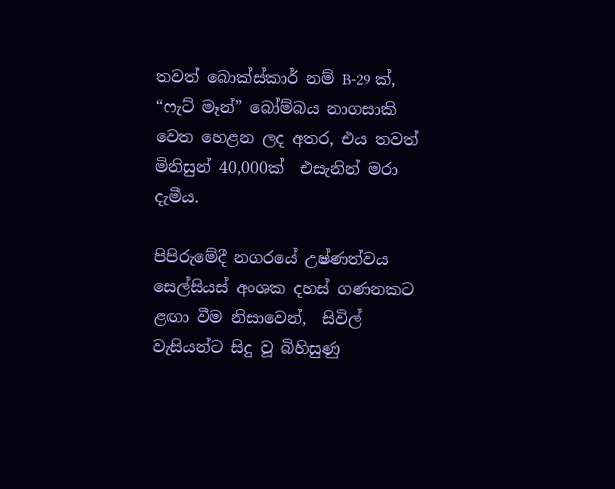තවත් බොක්ස්කාර් නම් B-29 ක්, “ෆැට් මෑන්” බෝම්බය නාගසාකි වෙත හෙළන ලද අතර, එය තවත් මිනිසුන් 40,000ක්  එසැනින් මරා දැමීය.

පිපිරුමේදී නගරයේ උෂ්ණත්වය සෙල්සියස් අංශක දහස් ගණනකට ළඟා වීම නිසාවෙන්,  සිවිල් වැසියන්ට සිදු වූ බිහිසුණු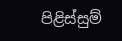පිළිස්සුම්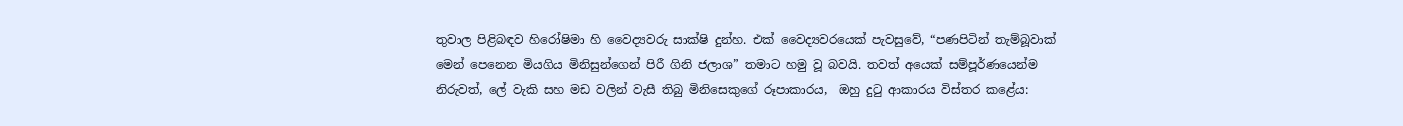තුවාල පිළිබඳව හිරෝෂිමා හි වෛද්‍යවරු සාක්ෂි දුන්හ. එක් වෛද්‍යවරයෙක් පැවසුවේ, “පණපිටින් තැම්බූවාක් මෙන් පෙනෙන මියගිය මිනිසුන්ගෙන් පිරී ගිනි ජලාශ” තමාට හමු වූ බවයි. තවත් අයෙක් සම්පූර්ණයෙන්ම නිරුවත්, ලේ වැකි සහ මඩ වලින් වැසී තිබු මිනිසෙකුගේ රූපාකාරය,  ඔහු දුටු ආකාරය විස්තර කළේය: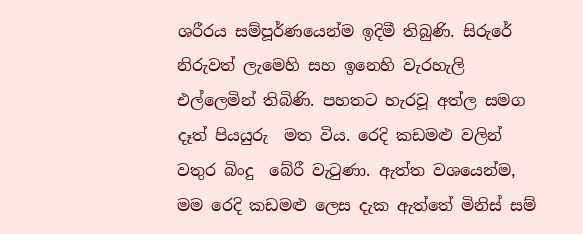ශරීරය සම්පූර්ණයෙන්ම ඉදිමී තිබුණි. සිරුරේ නිරුවත් ලැමෙහි සහ ඉනෙහි වැරහැලි එල්ලෙමින් තිබිණි. පහතට හැරවූ අත්ල සමග දෑත් පියයුරු  මත විය. රෙදි කඩමළු වලින් වතුර බිංදු  බේරී වැටුණා. ඇත්ත වශයෙන්ම, මම රෙදි කඩමළු ලෙස දැක ඇත්තේ මිනිස් සම්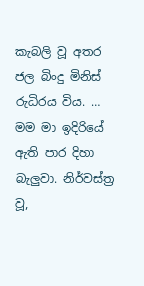කැබලි වූ අතර ජල බිංදු මිනිස් රුධිරය විය. … මම මා ඉදිරියේ ඇති පාර දිහා බැලුවා. නිර්වස්ත්‍ර වූ,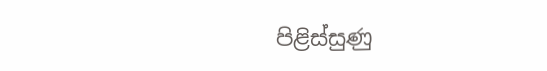පිළිස්සුණු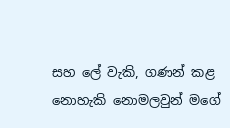සහ ලේ වැකි, ගණන් කළ නොහැකි නොමලවුන් මගේ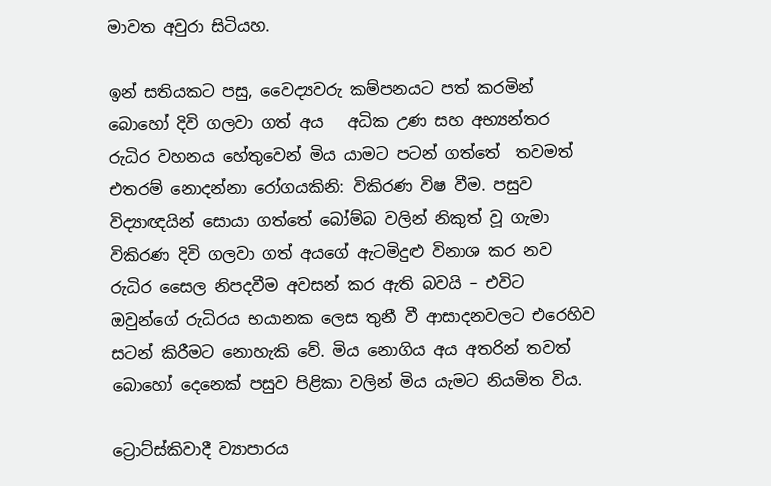මාවත අවුරා සිටියහ.

ඉන් සතියකට පසු, වෛද්‍යවරු කම්පනයට පත් කරමින් බොහෝ දිවි ගලවා ගත් අය   අධික උණ සහ අභ්‍යන්තර රුධිර වහනය හේතුවෙන් මිය යාමට පටන් ගත්තේ  තවමත් එතරම් නොදන්නා රෝගයකිනි: විකිරණ විෂ වීම. පසුව විද්‍යාඥයින් සොයා ගත්තේ බෝම්බ වලින් නිකුත් වූ ගැමා විකිරණ දිවි ගලවා ගත් අයගේ ඇටමිදුළු විනාශ කර නව රුධිර සෛල නිපදවීම අවසන් කර ඇති බවයි – එවිට ඔවුන්ගේ රුධිරය භයානක ලෙස තුනී වී ආසාදනවලට එරෙහිව සටන් කිරීමට නොහැකි වේ. මිය නොගිය අය අතරින් තවත් බොහෝ දෙනෙක් පසුව පිළිකා වලින් මිය යැමට නියමිත විය.

ට්‍රොට්ස්කිවාදී ව්‍යාපාරය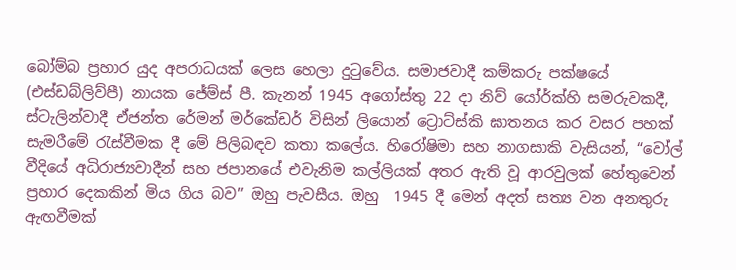බෝම්බ ප්‍රහාර යුද අපරාධයක් ලෙස හෙලා දුටුවේය. සමාජවාදී කම්කරු පක්ෂයේ (එස්ඩබ්ලිව්පී) නායක ජේම්ස් පී. කැනන් 1945 අගෝස්තු 22 දා නිව් යෝර්ක්හි සමරුවකදී, ස්ටැලින්වාදී ඒජන්ත රේමන් මර්කේඩර් විසින් ලියොන් ට්‍රොට්ස්කි ඝාතනය කර වසර පහක් සැමරීමේ රැස්වීමක දී මේ පිලිබඳව කතා කලේය. හිරෝෂිමා සහ නාගසාකි වැසියන්, “වෝල් වීදියේ අධිරාජ්‍යවාදීන් සහ ජපානයේ එවැනිම කල්ලියක් අතර ඇති වූ ආරවුලක් හේතුවෙන් ප්‍රහාර දෙකකින් මිය ගිය බව” ඔහු පැවසීය. ඔහු  1945 දී මෙන් අදත් සත්‍ය වන අනතුරු ඇඟවීමක්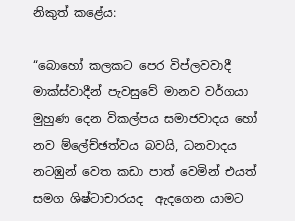නිකුත් කළේය:

“බොහෝ කලකට පෙර විප්ලවවාදී මාක්ස්වාදීන් පැවසුවේ මානව වර්ගයා මුහුණ දෙන විකල්පය සමාජවාදය හෝ නව ම්ලේච්ඡත්වය බවයි, ධනවාදය නටඹුන් වෙත කඩා පාත් වෙමින් එයත් සමග ශිෂ්ටාචාරයද  ඇදගෙන යාමට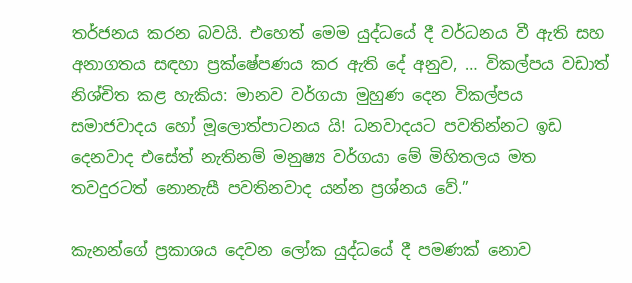තර්ජනය කරන බවයි. එහෙත් මෙම යුද්ධයේ දී වර්ධනය වී ඇති සහ අනාගතය සඳහා ප්‍රක්ෂේපණය කර ඇති දේ අනුව, … විකල්පය වඩාත් නිශ්චිත කළ හැකිය: මානව වර්ගයා මුහුණ දෙන විකල්පය සමාජවාදය හෝ මූලොත්පාටනය යි! ධනවාදයට පවතින්නට ඉඩ දෙනවාද එසේත් නැතිනම් මනුෂ්‍ය වර්ගයා මේ මිහිතලය මත තවදුරටත් නොනැසී පවතිනවාද යන්න ප්‍රශ්නය වේ.”

කැනන්ගේ ප්‍රකාශය දෙවන ලෝක යුද්ධයේ දී පමණක් නොව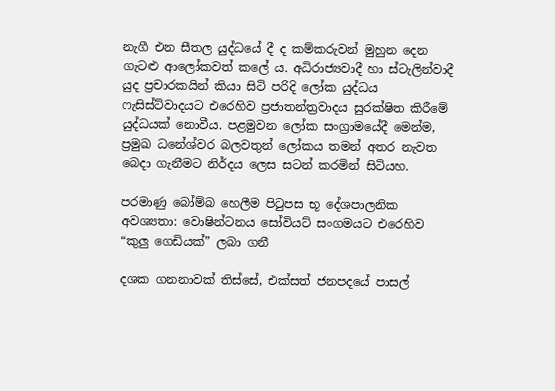නැගී එන සීතල යුද්ධයේ දී ද කම්කරුවන් මුහුන දෙන ගැටළු ආලෝකවත් කලේ ය. අධිරාජ්‍යවාදී හා ස්ටැලින්වාදී යුද ප්‍රචාරකයින් කියා සිටි පරිදි ලෝක යුද්ධය ෆැසිස්ට්වාදයට එරෙහිව ප්‍රජාතන්ත්‍රවාදය සුරක්ෂිත කිරීමේ යුද්ධයක් නොවීය. පළමුවන ලෝක සංග්‍රාමයේදී මෙන්ම, ප්‍රමුඛ ධනේශ්වර බලවතුන් ලෝකය තමන් අතර නැවත බෙදා ගැනීමට නිර්දය ලෙස සටන් කරමින් සිටියහ.

පරමාණු බෝම්බ හෙලීම පිටුපස භූ දේශපාලනික අවශ්‍යතා: වොෂින්ටනය සෝවියට් සංගමයට එරෙහිව “කුලු ගෙඩියක්” ලබා ගනී

දශක ගනනාවක් තිස්සේ, එක්සත් ජනපදයේ පාසල්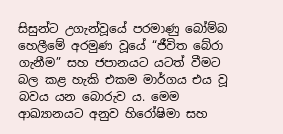සිසුන්ට උගැන්වූයේ පරමාණු බෝම්බ හෙලීමේ අරමුණ වූයේ “ජීවිත බේරා ගැනීම” සහ ජපානයට යටත් වීමට බල කළ හැකි එකම මාර්ගය එය වූ බවය යන බොරුව ය. මෙම ආඛ්‍යානයට අනුව හිරෝෂිමා සහ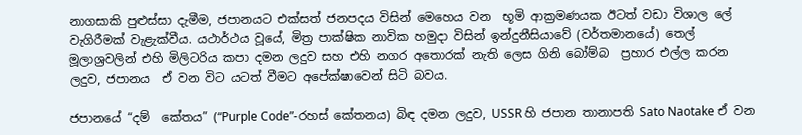නාගසාකි පුළුස්සා දැමීම, ජපානයට එක්සත් ජනපදය විසින් මෙහෙය වන  භූමි ආක්‍රමණයක ඊටත් වඩා විශාල ලේ වැගිරීමක් වැළැක්වීය. යථාර්ථය වූයේ, මිත්‍ර පාක්ෂික නාවික හමුදා විසින් ඉන්දුනීසියාවේ (වර්තමානයේ) තෙල් මූලාශ්‍රවලින් එහි මිලිටරිය කපා දමන ලදුව සහ එහි නගර අතොරක් නැති ලෙස ගිනි බෝම්බ  ප්‍රහාර එල්ල කරන  ලදුව, ජපානය  ඒ වන විට යටත් වීමට අපේක්ෂාවෙන් සිටි බවය.

ජපානයේ “දම්  කේතය” (“Purple Code”-රහස් කේතනය) බිඳ දමන ලදුව, USSR හි ජපාන තානාපති Sato Naotake ඒ වන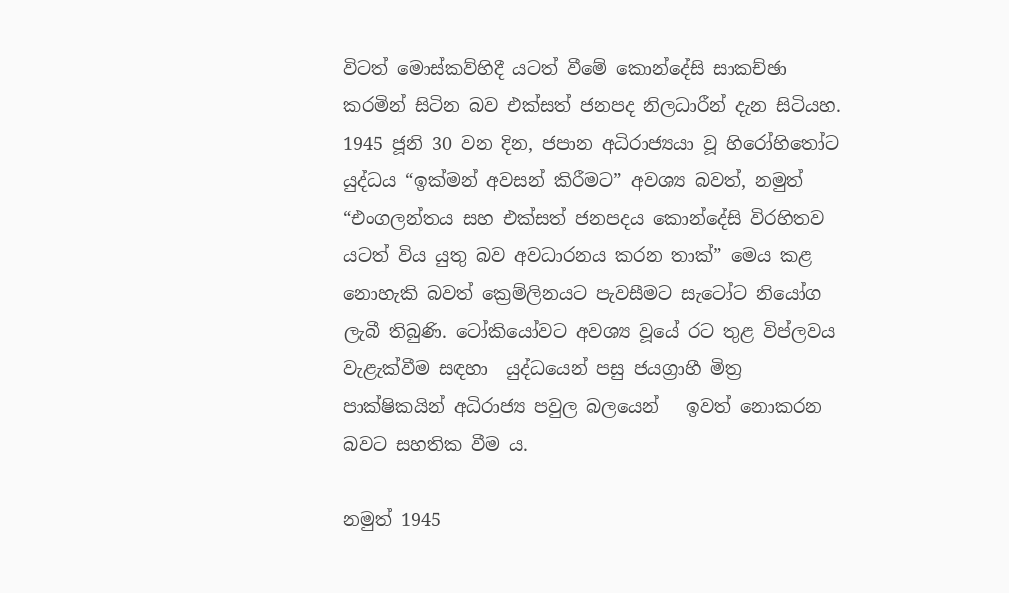විටත් මොස්කව්හිදී යටත් වීමේ කොන්දේසි සාකච්ඡා කරමින් සිටින බව එක්සත් ජනපද නිලධාරීන් දැන සිටියහ. 1945 ජූනි 30 වන දින, ජපාන අධිරාජ්‍යයා වූ හිරෝහිතෝට යුද්ධය “ඉක්මන් අවසන් කිරීමට” අවශ්‍ය බවත්, නමුත් “එංගලන්තය සහ එක්සත් ජනපදය කොන්දේසි විරහිතව යටත් විය යුතු බව අවධාරනය කරන තාක්” මෙය කළ නොහැකි බවත් ක්‍රෙම්ලිනයට පැවසීමට සැටෝට නියෝග ලැබී තිබුණි. ටෝකියෝවට අවශ්‍ය වූයේ රට තුළ විප්ලවය වැළැක්වීම සඳහා  යුද්ධයෙන් පසු ජයග්‍රාහී මිත්‍ර පාක්ෂිකයින් අධිරාජ්‍ය පවුල බලයෙන්   ඉවත් නොකරන බවට සහතික වීම ය.

නමුත් 1945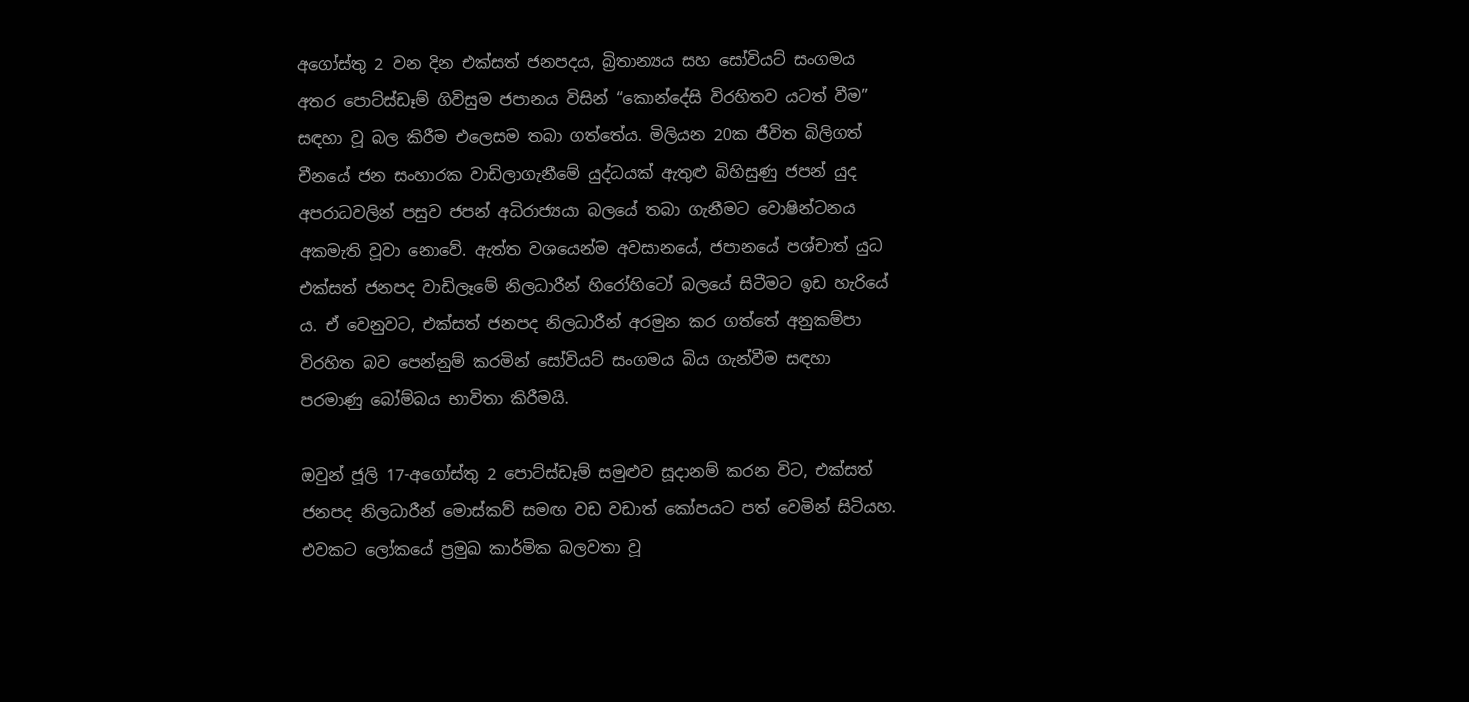අගෝස්තු 2 වන දින එක්සත් ජනපදය, බ්‍රිතාන්‍යය සහ සෝවියට් සංගමය අතර පොට්ස්ඩෑම් ගිවිසුම ජපානය විසින් “කොන්දේසි විරහිතව යටත් වීම” සඳහා වූ බල කිරීම එලෙසම තබා ගත්තේය. මිලියන 20ක ජීවිත බිලිගත් චීනයේ ජන සංහාරක වාඩිලාගැනීමේ යුද්ධයක් ඇතුළු බිහිසුණු ජපන් යුද අපරාධවලින් පසුව ජපන් අධිරාජ්‍යයා බලයේ තබා ගැනීමට වොෂින්ටනය අකමැති වූවා නොවේ. ඇත්ත වශයෙන්ම අවසානයේ, ජපානයේ පශ්චාත් යුධ එක්සත් ජනපද වාඩිලෑමේ නිලධාරීන් හිරෝහිටෝ බලයේ සිටීමට ඉඩ හැරියේ ය. ඒ වෙනුවට, එක්සත් ජනපද නිලධාරීන් අරමුන කර ගත්තේ අනුකම්පා විරහිත බව පෙන්නුම් කරමින් සෝවියට් සංගමය බිය ගැන්වීම සඳහා පරමාණු බෝම්බය භාවිතා කිරීමයි.

ඔවුන් ජූලි 17-අගෝස්තු 2 පොට්ස්ඩෑම් සමුළුව සූදානම් කරන විට, එක්සත් ජනපද නිලධාරීන් මොස්කව් සමඟ වඩ වඩාත් කෝපයට පත් වෙමින් සිටියහ. එවකට ලෝකයේ ප්‍රමුඛ කාර්මික බලවතා වූ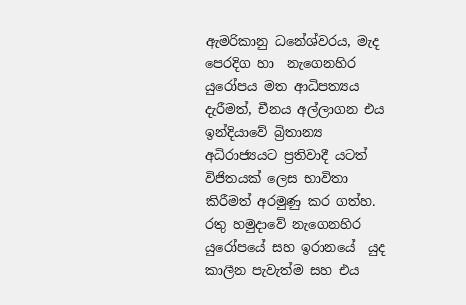ඇමරිකානු ධනේශ්වරය, මැද පෙරදිග හා  නැගෙනහිර යුරෝපය මත ආධිපත්‍යය දැරීමත්, චීනය අල්ලාගන එය ඉන්දියාවේ බ්‍රිතාන්‍ය අධිරාජ්‍යයට ප්‍රතිවාදී යටත් විජිතයක් ලෙස භාවිතා කිරීමත් අරමුණු කර ගත්හ. රතු හමුදාවේ නැගෙනහිර යුරෝපයේ සහ ඉරානයේ  යුද කාලීන පැවැත්ම සහ එය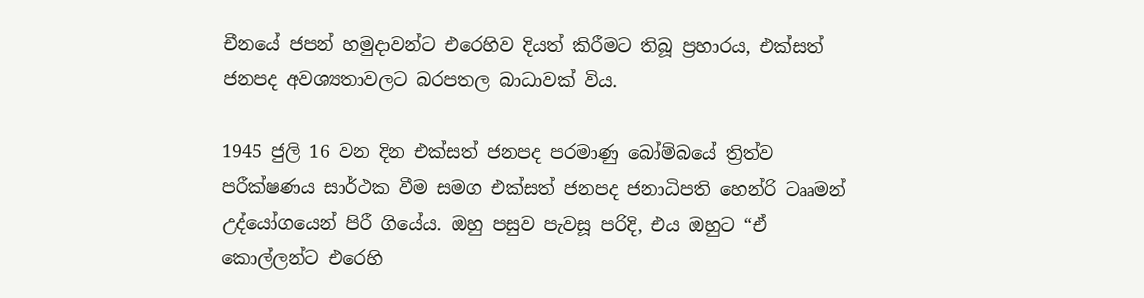චීනයේ ජපන් හමුදාවන්ට එරෙහිව දියත් කිරීමට තිබූ ප්‍රහාරය, එක්සත් ජනපද අවශ්‍යතාවලට බරපතල බාධාවක් විය.

1945 ජුලි 16 වන දින එක්සත් ජනපද පරමාණු බෝම්බයේ ත්‍රිත්ව පරීක්ෂණය සාර්ථක වීම සමග එක්සත් ජනපද ජනාධිපති හෙන්රි ටෲමන් උද්යෝගයෙන් පිරී ගියේය. ඔහු පසුව පැවසූ පරිදි, එය ඔහුට “ඒ කොල්ලන්ට එරෙහි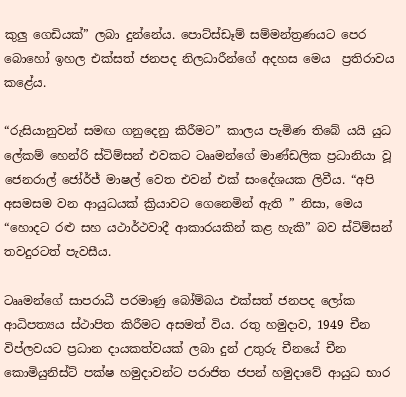කුලු ගෙඩියක්” ලබා දුන්නේය. පොට්ස්ඩෑම් සම්මන්ත්‍රණයට පෙර බොහෝ ඉහල එක්සත් ජනපද නිලධාරීන්ගේ අදහස මෙය  ප්‍රතිරාවය කළේය.

“රුසියානුවන් සමඟ ගනුදෙනු කිරීමට” කාලය පැමිණ තිබේ යයි යුධ ලේකම් හෙන්රි ස්ටිම්සන් එවකට ටෲමන්ගේ මාණ්ඩලික ප්‍රධානියා වූ ජෙනරාල් ජෝර්ජ් මාෂල් වෙත එවන් එක් සංදේශයක ලිවීය. “අපි අසමසම වන ආයුධයක් ක්‍රියාවට ගෙනෙමින් ඇති ” නිසා, මෙය “හොදට රළු සහ යථාර්ථවාදී ආකාරයකින් කළ හැකි” බව ස්ටිම්සන් තවදුරටත් පැවසීය.

ටෲමන්ගේ සාපරාධී පරමාණු බෝම්බය එක්සත් ජනපද ලෝක ආධිපත්‍යය ස්ථාපිත කිරීමට අසමත් විය. රතු හමුදාව, 1949 චීන විප්ලවයට ප්‍රධාන දායකත්වයක් ලබා දුන් උතුරු චීනයේ චීන කොමියුනිස්ට් පක්ෂ හමුදාවන්ට පරාජිත ජපන් හමුදාවේ ආයුධ භාර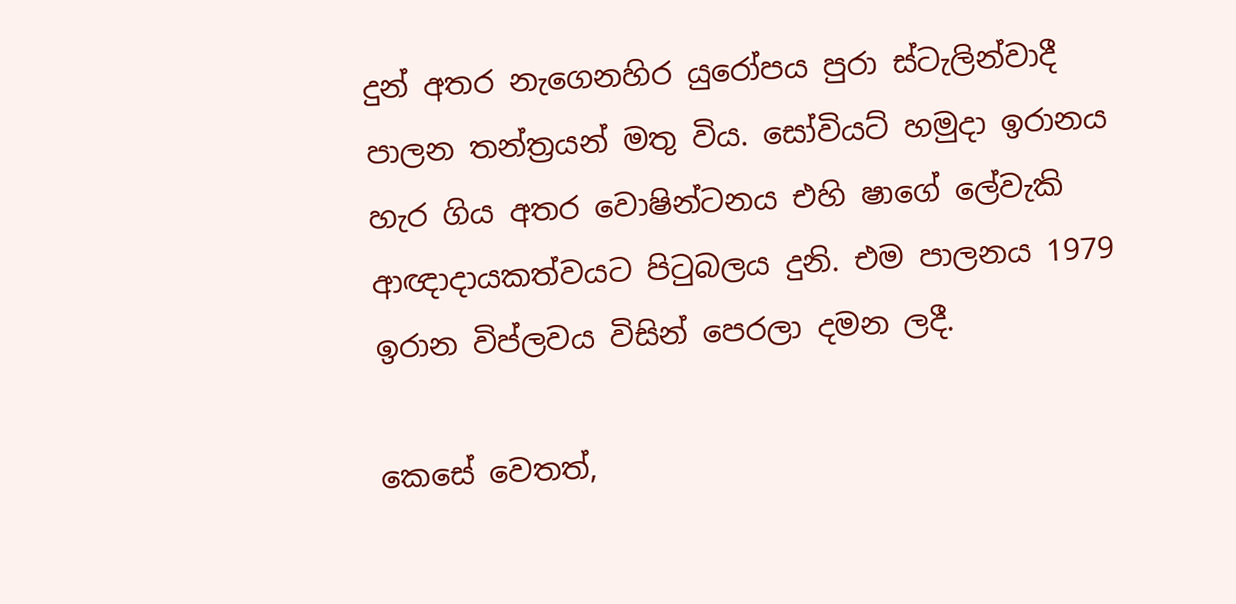දුන් අතර නැගෙනහිර යුරෝපය පුරා ස්ටැලින්වාදී පාලන තන්ත්‍රයන් මතු විය. සෝවියට් හමුදා ඉරානය හැර ගිය අතර වොෂින්ටනය එහි ෂාගේ ලේවැකි ආඥාදායකත්වයට පිටුබලය දුනි. එම පාලනය 1979 ඉරාන විප්ලවය විසින් පෙරලා දමන ලදී.

කෙසේ වෙතත්,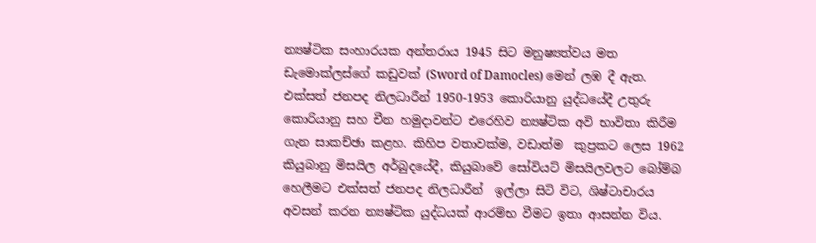න්‍යෂ්ටික සංහාරයක අන්තරාය 1945 සිට මනුෂ්‍යත්වය මත ඩැමොක්ලස්ගේ කඩුවක් (Sword of Damocles) මෙන් ලඹ දී ඇත. එක්සත් ජනපද නිලධාරීන් 1950-1953 කොරියානු යුද්ධයේදී උතුරු කොරියානු සහ චීන හමුදාවන්ට එරෙහිව න්‍යෂ්ටික අවි භාවිතා කිරීම ගැන සාකච්ඡා කළහ. කිහිප වතාවක්ම, වඩාත්ම  කුප්‍රකට ලෙස 1962 කියුබානු මිසයිල අර්බුදයේදී, කියුබාවේ සෝවියට් මිසයිලවලට බෝම්බ හෙලීමට එක්සත් ජනපද නිලධාරීන්  ඉල්ලා සිටි විට, ශිෂ්ටාචාරය අවසන් කරන න්‍යෂ්ටික යුද්ධයක් ආරම්භ වීමට ඉතා ආසන්න විය.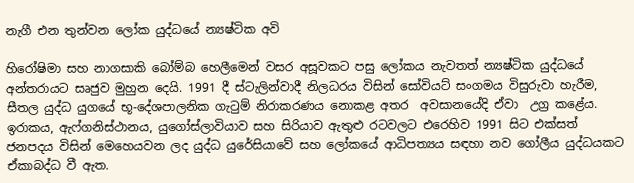නැගී එන තුන්වන ලෝක යුද්ධයේ න්‍යෂ්ටික අවි

හිරෝෂිමා සහ නාගසාකි බෝම්බ හෙලීමෙන් වසර අසූවකට පසු ලෝකය නැවතත් න්‍යෂ්ටික යුද්ධයේ අන්තරායට සෘජුව මුහුන දෙයි. 1991 දී ස්ටැලින්වාදී නිලධරය විසින් සෝවියට් සංගමය විසුරුවා හැරීම, සීතල යුද්ධ යුගයේ භූ-දේශපාලනික ගැටුම් නිරාකරණය නොකළ අතර  අවසානයේදි ඒවා  උග්‍ර කළේය. ඉරාකය, ඇෆ්ගනිස්ථානය, යුගෝස්ලාවියාව සහ සිරියාව ඇතුළු රටවලට එරෙහිව 1991 සිට එක්සත් ජනපදය විසින් මෙහෙයවන ලද යුද්ධ යුරේසියාවේ සහ ලෝකයේ ආධිපත්‍යය සඳහා නව ගෝලීය යුද්ධයකට ඒකාබද්ධ වී ඇත.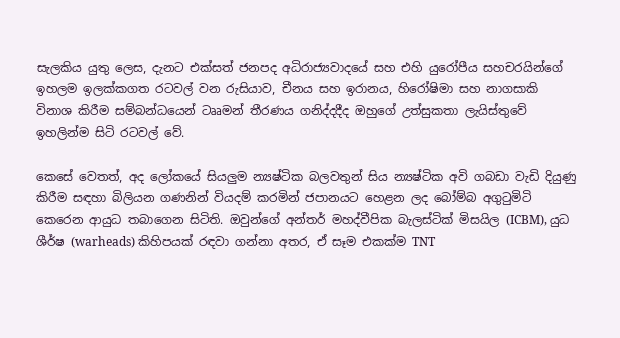සැලකිය යුතු ලෙස, දැනට එක්සත් ජනපද අධිරාජ්‍යවාදයේ සහ එහි යුරෝපීය සහචරයින්ගේ ඉහලම ඉලක්කගත රටවල් වන රුසියාව, චීනය සහ ඉරානය, හිරෝෂිමා සහ නාගසාකි විනාශ කිරීම සම්බන්ධයෙන් ටෲමන් තීරණය ගනිද්දදීද ඔහුගේ උත්සුකතා ලැයිස්තුවේ ඉහලින්ම සිටි රටවල් වේ.

කෙසේ වෙතත්, අද ලෝකයේ සියලුම න්‍යෂ්ටික බලවතුන් සිය න්‍යෂ්ටික අවි ගබඩා වැඩි දියුණු කිරීම සඳහා බිලියන ගණනින් වියදම් කරමින් ජපානයට හෙළන ලද බෝම්බ අගුටුමිටි කෙරෙන ආයුධ තබාගෙන සිටිති. ඔවුන්ගේ අන්තර් මහද්වීපික බැලස්ටික් මිසයිල (ICBM), යුධ ශීර්ෂ (warheads) කිහිපයක් රඳවා ගන්නා අතර, ඒ සෑම එකක්ම TNT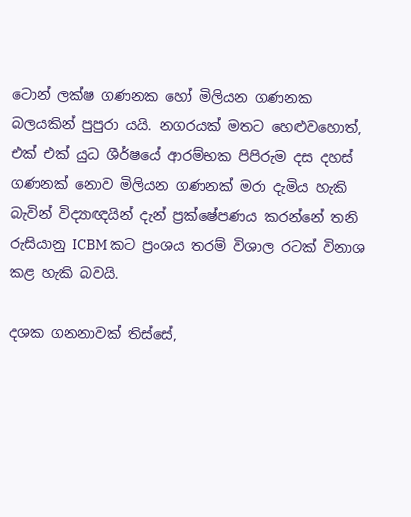ටොන් ලක්ෂ ගණනක හෝ මිලියන ගණනක බලයකින් පුපුරා යයි. නගරයක් මතට හෙළුවහොත්, එක් එක් යුධ ශීර්ෂයේ ආරම්භක පිපිරුම දස දහස් ගණනක් නොව මිලියන ගණනක් මරා දැමිය හැකි බැවින් විද්‍යාඥයින් දැන් ප්‍රක්ෂේපණය කරන්නේ තනි රුසියානු ICBM කට ප්‍රංශය තරම් විශාල රටක් විනාශ කළ හැකි බවයි.

දශක ගනනාවක් තිස්සේ,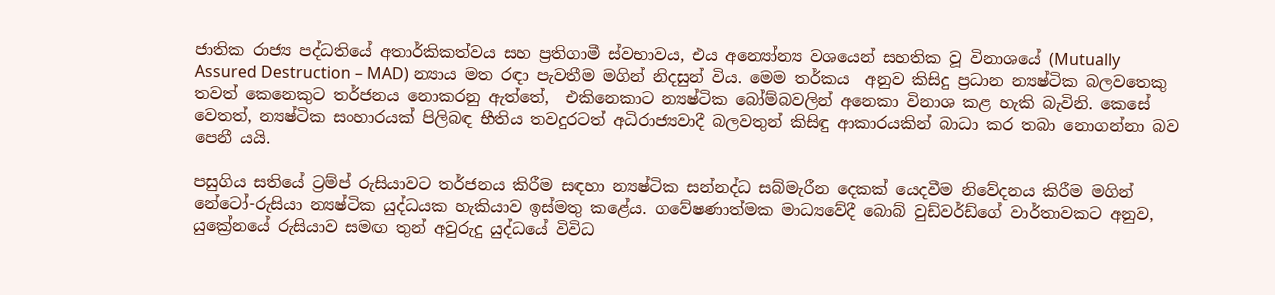ජාතික රාජ්‍ය පද්ධතියේ අතාර්කිකත්වය සහ ප්‍රතිගාමී ස්වභාවය, එය අන්‍යෝන්‍ය වශයෙන් සහතික වූ විනාශයේ (Mutually Assured Destruction – MAD) න්‍යාය මත රඳා පැවතීම මගින් නිදසුන් විය. මෙම තර්කය  අනුව කිසිදු ප්‍රධාන න්‍යෂ්ටික බලවතෙකු තවත් කෙනෙකුට තර්ජනය නොකරනු ඇත්තේ,  එකිනෙකාට න්‍යෂ්ටික බෝම්බවලින් අනෙකා විනාශ කළ හැකි බැවිනි. කෙසේ වෙතත්, න්‍යෂ්ටික සංහාරයක් පිලිබඳ භීතිය තවදුරටත් අධිරාජ්‍යවාදී බලවතුන් කිසිඳු ආකාරයකින් බාධා කර තබා නොගන්නා බව පෙනී යයි.

පසුගිය සතියේ ට්‍රම්ප් රුසියාවට තර්ජනය කිරීම සඳහා න්‍යෂ්ටික සන්නද්ධ සබ්මැරීන දෙකක් යෙදවීම නිවේදනය කිරීම මගින් නේටෝ-රුසියා න්‍යෂ්ටික යුද්ධයක හැකියාව ඉස්මතු කළේය. ගවේෂණාත්මක මාධ්‍යවේදී බොබ් වුඩ්වර්ඩ්ගේ වාර්තාවකට අනුව, යුක්‍රේනයේ රුසියාව සමඟ තුන් අවුරුදු යුද්ධයේ විවිධ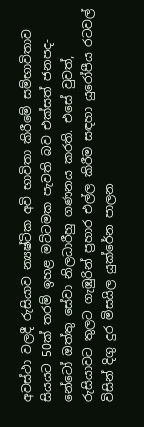අවස්ථා වලදී රුසියාව න්‍යෂ්ටික අවි භාවිතා කිරීමේ සම්භාවිතාව සියයට 50ක් තරම් ඉහළ මට්ටමක පැවති බව එක්සත් ජනපද-නේටෝ ඔත්තු සේවා නිලධාරීහු ගණනය කරති. එසේ වුවත්, රුසියාවට තුලට ගැඹුරින් ප්‍රහාර එල්ල කිරීම සඳහා යුරෝපීය රටවල් විසින් දිගු දුර මිසයිල යුක්රේන පාලන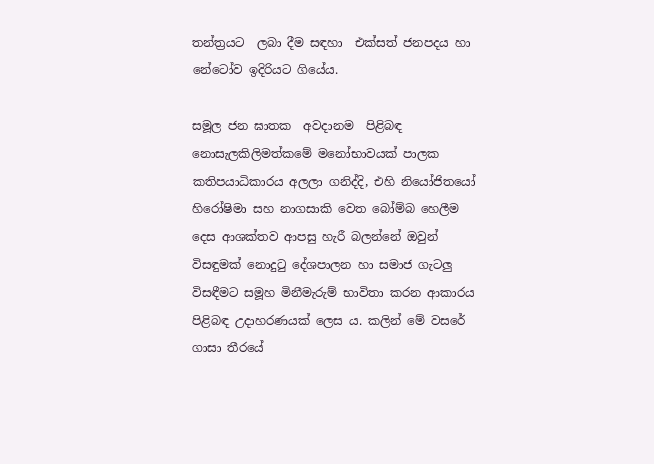තන්ත්‍රයට  ලබා දීම සඳහා  එක්සත් ජනපදය හා නේටෝව ඉදිරියට ගියේය.

සමූල ජන ඝාතක  අවදානම  පිළිබඳ නොසැලකිලිමත්කමේ මනෝභාවයක් පාලක කතිපයාධිකාරය අලලා ගනිද්දි, එහි නියෝජිතයෝ හිරෝෂිමා සහ නාගසාකි වෙත බෝම්බ හෙලීම දෙස ආශක්තව ආපසු හැරී බලන්නේ ඔවුන් විසඳුමක් නොදුටු දේශපාලන හා සමාජ ගැටලු විසඳීමට සමූහ මිනීමැරුම් භාවිතා කරන ආකාරය පිළිබඳ උදාහරණයක් ලෙස ය. කලින් මේ වසරේ  ගාසා තීරයේ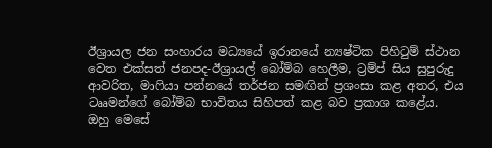ඊශ්‍රායල ජන සංහාරය මධ්‍යයේ ඉරානයේ න්‍යෂ්ටික පිහිටුම් ස්ථාන වෙත එක්සත් ජනපද-ඊශ්‍රායල් බෝම්බ හෙලීම, ට්‍රම්ප් සිය සුපුරුදු ආවරිත, මාෆියා පන්නයේ තර්ජන සමඟින් ප්‍රශංසා කළ අතර, එය ටෲමන්ගේ බෝම්බ භාවිතය සිහිපත් කළ බව ප්‍රකාශ කළේය. ඔහු මෙසේ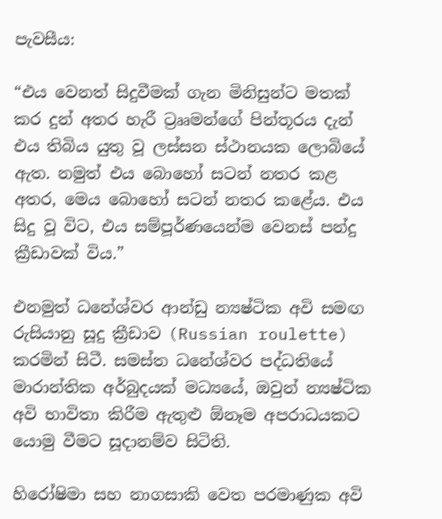පැවසීය:

“එය වෙනත් සිදුවීමක් ගැන මිනිසුන්ට මතක් කර දුන් අතර හැරී ට්‍රෲමන්ගේ පින්තූරය දැන් එය තිබිය යුතු වූ ලස්සන ස්ථානයක ලොබියේ ඇත. නමුත් එය බොහෝ සටන් නතර කළ අතර, මෙය බොහෝ සටන් නතර කළේය. එය සිදු වූ විට, එය සම්පූර්ණයෙන්ම වෙනස් පන්දු ක්‍රීඩාවක් විය.”

එනමුත් ධනේශ්වර ආන්ඩු න්‍යෂ්ටික අවි සමඟ රුසියානු සූදු ක්‍රීඩාව (Russian roulette) කරමින් සිටී. සමස්ත ධනේශ්වර පද්ධතියේ මාරාන්තික අර්බුදයක් මධ්‍යයේ, ඔවුන් න්‍යෂ්ටික අවි භාවිතා කිරීම ඇතුළු ඕනෑම අපරාධයකට යොමු වීමට සූදානම්ව සිටිති.

හිරෝෂිමා සහ නාගසාකි වෙත පරමාණුක අවි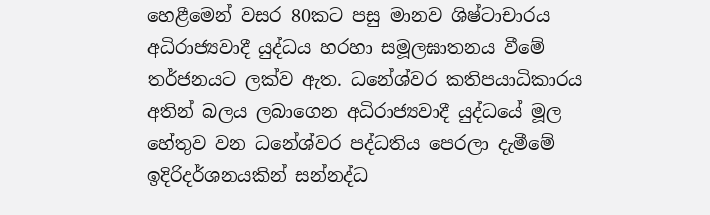හෙළීමෙන් වසර 80කට පසු මානව ශිෂ්ටාචාරය අධිරාජ්‍යවාදී යුද්ධය හරහා සමූලඝාතනය වීමේ තර්ජනයට ලක්ව ඇත. ධනේශ්වර කතිපයාධිකාරය අතින් බලය ලබාගෙන අධිරාජ්‍යවාදී යුද්ධයේ මූල හේතුව වන ධනේශ්වර පද්ධතිය පෙරලා දැමීමේ ඉදිරිදර්ශනයකින් සන්නද්ධ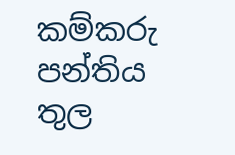කම්කරු පන්තිය තුල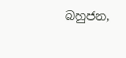බහුජන,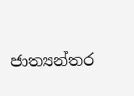ජාත්‍යන්තර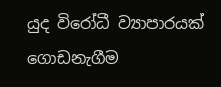යුද විරෝධී ව්‍යාපාරයක් ගොඩනැගීම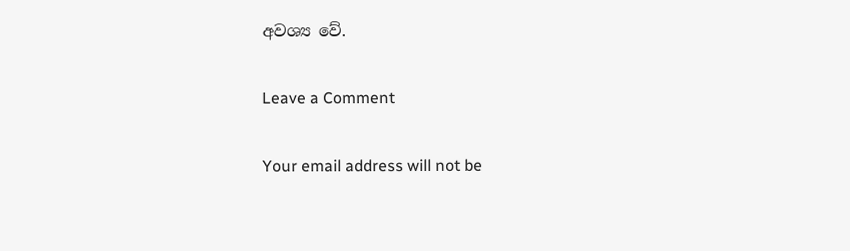අවශ්‍ය වේ.

Leave a Comment

Your email address will not be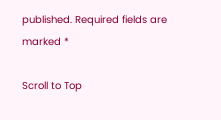published. Required fields are marked *

Scroll to Top